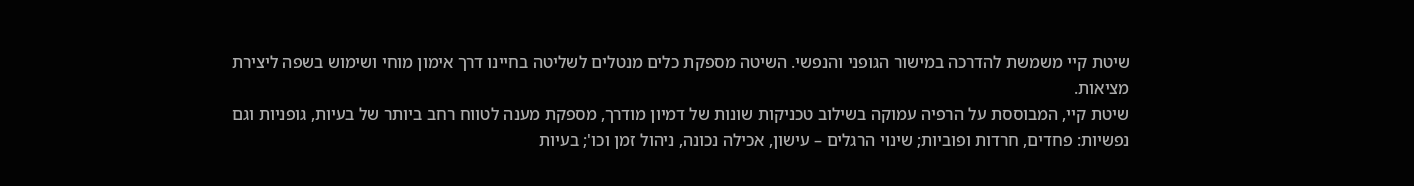שיטת קיי משמשת להדרכה במישור הגופני והנפשי. השיטה מספקת כלים מנטלים לשליטה בחיינו דרך אימון מוחי ושימוש בשפה ליצירת מציאות.
שיטת קיי, המבוססת על הרפיה עמוקה בשילוב טכניקות שונות של דמיון מודרך, מספקת מענה לטווח רחב ביותר של בעיות, גופניות וגם נפשיות: פחדים, חרדות ופוביות; שינוי הרגלים – עישון, אכילה נכונה, ניהול זמן וכו'; בעיות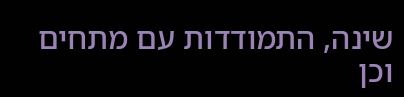שינה, התמודדות עם מתחים וכן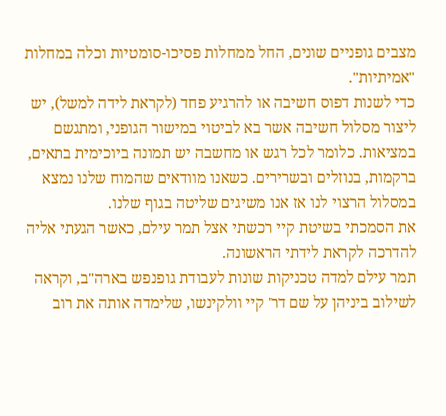מצבים גופניים שונים, החל ממחלות פסיכו-סומטיות וכלה במחלות "אמיתיות".
כדי לשנות דפוס חשיבה או להרגיע פחד (לקראת לידה למשל), יש ליצור מסלול חשיבה אשר בא לביטוי במישור הגופני, ומתגשם במציאות. כלומר לכל רגש או מחשבה יש תמונה ביוכימית בתאים, ברקמות, בנוזלים ובשרירים. כשאנו מוודאים שהמוח שלנו נמצא במסלול הרצוי לנו אז אנו משיגים שליטה בגוף שלנו.
את הסמכתי בשיטת קיי רכשתי אצל תמר עילם, כאשר הגעתי אליה להדרכה לקראת לידתי הראשונה.
תמר עילם למדה טכניקות שונות לעבודת גופנפש בארה"ב, וקראה לשילוב ביניהן על שם דר' קיי וולקינשו, שלימדה אותה את רוב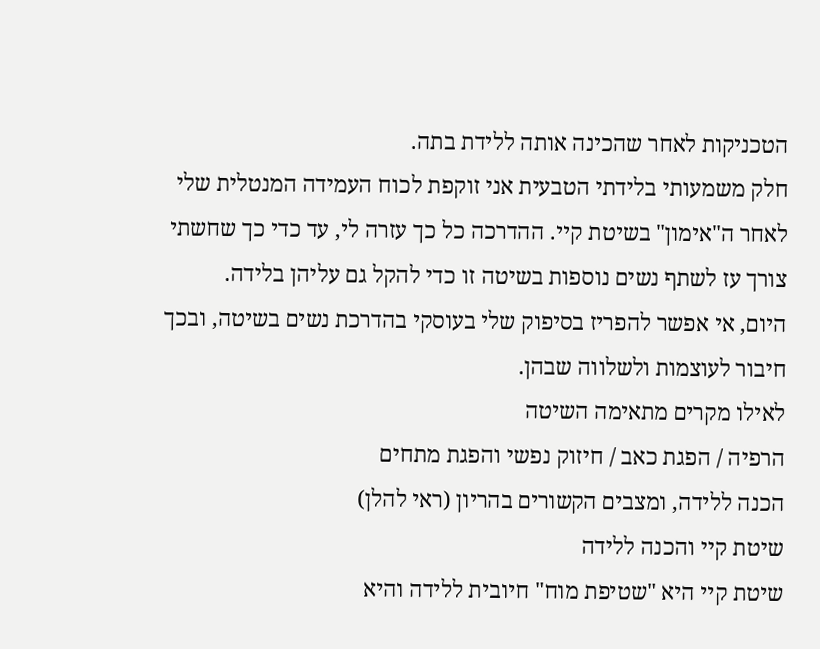הטכניקות לאחר שהכינה אותה ללידת בתה.
חלק משמעותי בלידתי הטבעית אני זוקפת לכוח העמידה המנטלית שלי לאחר ה"אימון" בשיטת קיי. ההדרכה כל כך עזרה לי, עד כדי כך שחשתי צורך עז לשתף נשים נוספות בשיטה זו כדי להקל גם עליהן בלידה.
היום, אי אפשר להפריז בסיפוק שלי בעוסקי בהדרכת נשים בשיטה, ובכך חיבור לעוצמות ולשלווה שבהן.
לאילו מקרים מתאימה השיטה
הרפיה / הפגת כאב / חיזוק נפשי והפגת מתחים
הכנה ללידה, ומצבים הקשורים בהריון (ראי להלן)
שיטת קיי והכנה ללידה
שיטת קיי היא "שטיפת מוח" חיובית ללידה והיא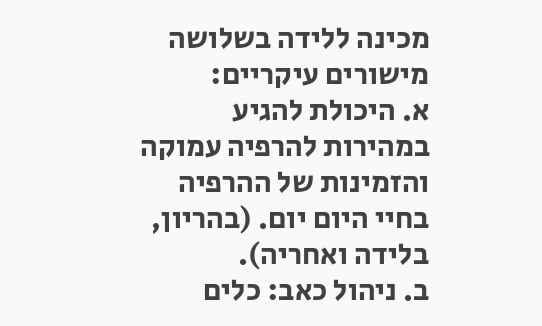מכינה ללידה בשלושה מישורים עיקריים:
א. היכולת להגיע במהירות להרפיה עמוקה והזמינות של ההרפיה בחיי היום יום. (בהריון, בלידה ואחריה).
ב. ניהול כאב: כלים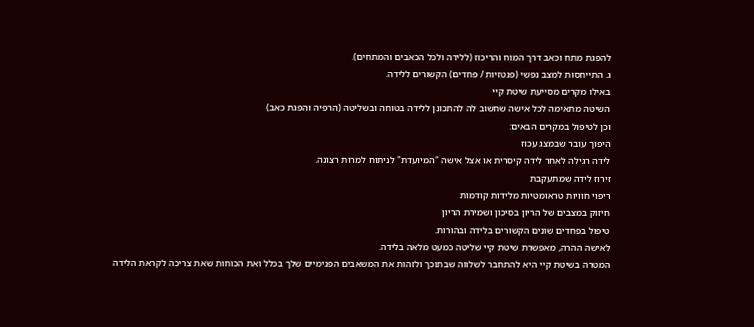להפגת מתח וכאב דרך המוח והריכוז (ללידה ולכל הכאבים והמתחים).
ג. התייחסות למצב נפשי (פנטזיות / פחדים) הקשורים ללידה.
באילו מקרים מסייעת שיטת קיי
השיטה מתאימה לכל אישה שחשוב לה להתכונן ללידה בטוחה ובשליטה (הרפיה והפגת כאב)
וכן לטיפול במקרים הבאים:
היפוך עובר שבמצג עכוז
לידה רגילה לאחר לידה קיסרית או אצל אישה "המיועדת" לניתוח למרות רצונה.
זירוז לידה שמתעקבת
ריפוי חוויות טראומטיות מלידות קודמות
חיזוק במצבים של הריון בסיכון ושמירת הריון
טיפול בפחדים שונים הקשורים בלידה ובהורות.
לאישה ההרה, מאפשרת שיטת קיי שליטה כמעט מלאה בלידה.
המטרה בשיטת קיי היא להתחבר לשלווה שבתוכך ולזהות את המשאבים הפנימיים שלך בכלל ואת הכוחות שאת צריכה לקראת הלידה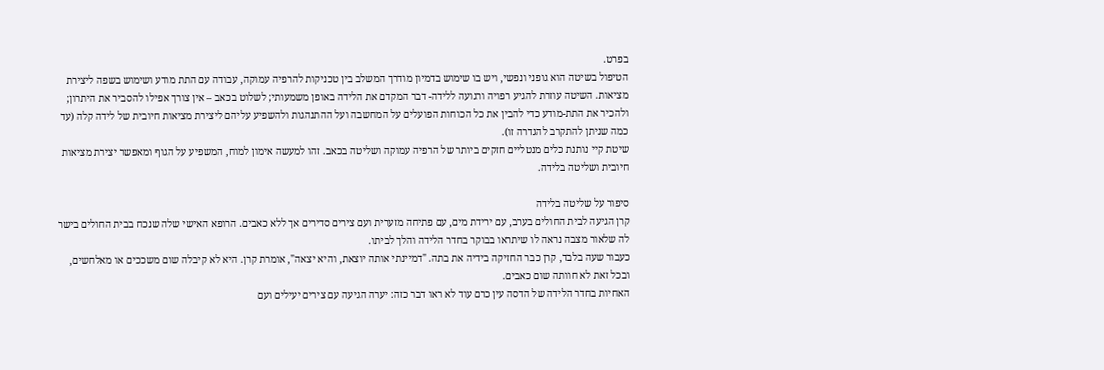בפרט.
הטיפול בשיטה הוא גופני ונפשי, ויש בו שימוש בדמיון מודרך המשלב בין טכניקות להרפיה עמוקה, עבודה עם התת מודע ושימוש בשפה ליצירת מציאות. השיטה עוזרת להגיע רפויה ורגועה ללידה- דבר המקדם את הלידה באופן משמעותי; לשלוט בכאב – אין צורך אפילו להסביר את היתרון; ולהכיר את התת-מודע כדי להבין את כל הכוחות הפועלים על המחשבה ועל ההתנהגות ולהשפיע עליהם ליצירת מציאות חיובית של לידה קלה (עד כמה שניתן להתקרב להגדרה זו).
שיטת קיי נותנת כלים מנטליים חזקים ביותר של הרפיה עמוקה ושליטה בכאב. זהו למעשה אימון למוח, המשפיע על הגוף ומאפשר יצירת מציאות חיובית ושליטה בלידה.

סיפור על שליטה בלידה
קרן הגיעה לבית החולים בערב, עם ירידת מים, עם פתיחה מזערית ועם צירים סדירים אך ללא כאבים. הרופא האישי שלה שנכח בבית החולים בישר לה שלאור מצבה נראה לו שיתראו בבוקר בחדר הלידה והלך לביתו.
כעבור שעה בלבד, קרן כבר החזיקה בידיה את בתה. "דמיינתי אותה יוצאת, והיא יצאה", אומרת קרן. היא לא קיבלה שום משככים או מאלחשים, ובכל זאת לא חוותה שום כאבים.
האחיות בחדר הלידה של הדסה עין כרם עוד לא ראו דבר כזה: יערה הגיעה עם צירים יעילים ועם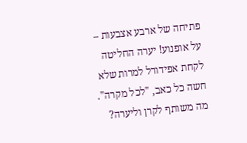פתיחה של ארבע אצבעות – על אופנוע! יערה החליטה לקחת אפידורל למרות שלא חשה כל כאב, "לכל מקרה".
מה משותף לקרן וליערה?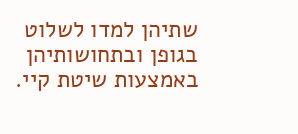שתיהן למדו לשלוט בגופן ובתחושותיהן באמצעות שיטת קיי.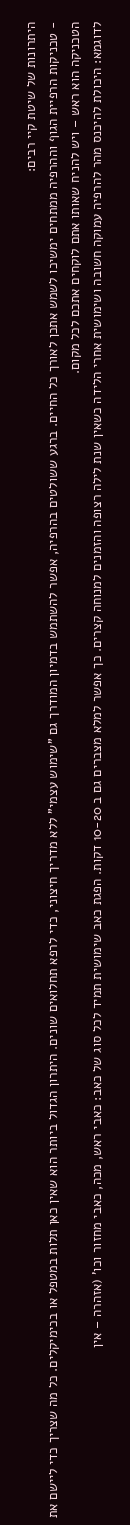היתרונות של שיטת קיי רבים:
- טכניקות הרפיית הגוף וההרפיה ממתחים ימשיכו לשמש אתכן לאורך כל החיים. ברגע ששולטים בהרפיה, אפשר להשתמש בדמיון המודרך גם "שימוש עצמי" ללא מדריך חיצוני, כדי לרפא תחלואים שונים. היתרון הגדול ביותר הוא שאין כאן תלות במטפל או בכימיקלים. כל מה שצריך כדי ליישם את הטכניקה הוא ראש – ויש להניח שאותו אתם לוקחים אתכם לכל מקום.
לדוגמא: היכולת להיכנס מהר להרפיה עמוקה חשובה ושימושית אחרי הלידה כשאין שנת לילה רצופה והזמנים למנוחה קצרים. כך אפשר למלא מצברים גם ב 10-20 דקות. הפגת כאב שימושית תמיד לכל סוג של כאב: כאבי ראש, מכה, כאבי מחזור וכו' (אזהרה – אין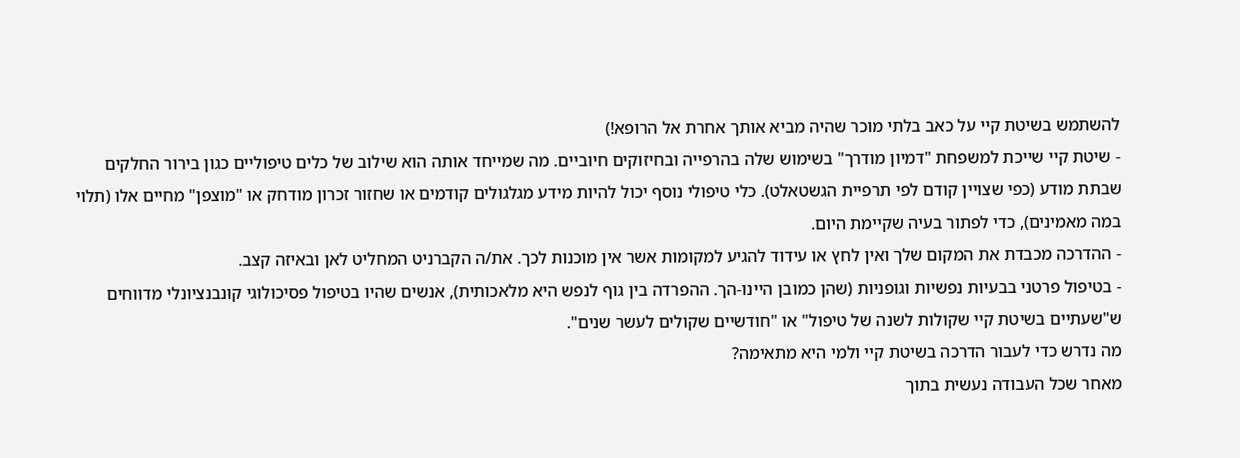להשתמש בשיטת קיי על כאב בלתי מוכר שהיה מביא אותך אחרת אל הרופא!)
- שיטת קיי שייכת למשפחת "דמיון מודרך" בשימוש שלה בהרפייה ובחיזוקים חיוביים. מה שמייחד אותה הוא שילוב של כלים טיפוליים כגון בירור החלקים שבתת מודע (כפי שצויין קודם לפי תרפיית הגשטאלט). כלי טיפולי נוסף יכול להיות מידע מגלגולים קודמים או שחזור זכרון מודחק או "מוצפן" מחיים אלו (תלוי במה מאמינים), כדי לפתור בעיה שקיימת היום.
- ההדרכה מכבדת את המקום שלך ואין לחץ או עידוד להגיע למקומות אשר אין מוכנות לכך. את/ה הקברניט המחליט לאן ובאיזה קצב.
- בטיפול פרטני בבעיות נפשיות וגופניות (שהן כמובן היינו-הך. ההפרדה בין גוף לנפש היא מלאכותית), אנשים שהיו בטיפול פסיכולוגי קונבנציונלי מדווחים ש"שעתיים בשיטת קיי שקולות לשנה של טיפול" או "חודשיים שקולים לעשר שנים".
מה נדרש כדי לעבור הדרכה בשיטת קיי ולמי היא מתאימה?
מאחר שכל העבודה נעשית בתוך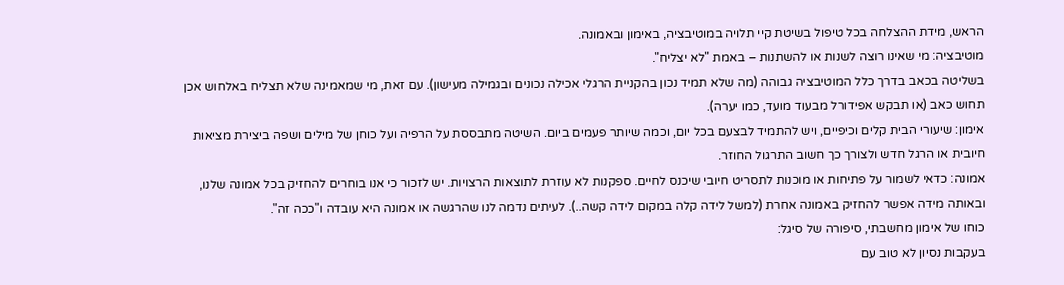הראש, מידת ההצלחה בכל טיפול בשיטת קיי תלויה במוטיבציה, באימון ובאמונה.
מוטיבציה: מי שאינו רוצה לשנות או להשתנות – באמת "לא יצליח".
בשליטה בכאב בדרך כלל המוטיבציה גבוהה (מה שלא תמיד נכון בהקניית הרגלי אכילה נכונים ובגמילה מעישון). עם זאת, מי שמאמינה שלא תצליח באלחוש אכן תחוש כאב (או תבקש אפידורל מבעוד מועד, כמו יערה).
אימון: שיעורי הבית קלים וכיפיים, ויש להתמיד לבצעם בכל יום, וכמה שיותר פעמים ביום. השיטה מתבססת על הרפיה ועל כוחן של מילים ושפה ביצירת מציאות חיובית או הרגל חדש ולצורך כך חשוב התרגול החוזר.
אמונה: כדאי לשמור על פתיחות או מוכנות לתסריט חיובי שיכנס לחיים. ספקנות לא עוזרת לתוצאות הרצויות. יש לזכור כי אנו בוחרים להחזיק בכל אמונה שלנו, ובאותה מידה אפשר להחזיק באמונה אחרת (למשל לידה קלה במקום לידה קשה..). לעיתים נדמה לנו שהרגשה או אמונה היא עובדה ו"ככה זה".
כוחו של אימון מחשבתי, סיפורה של סיגל:
בעקבות נסיון לא טוב עם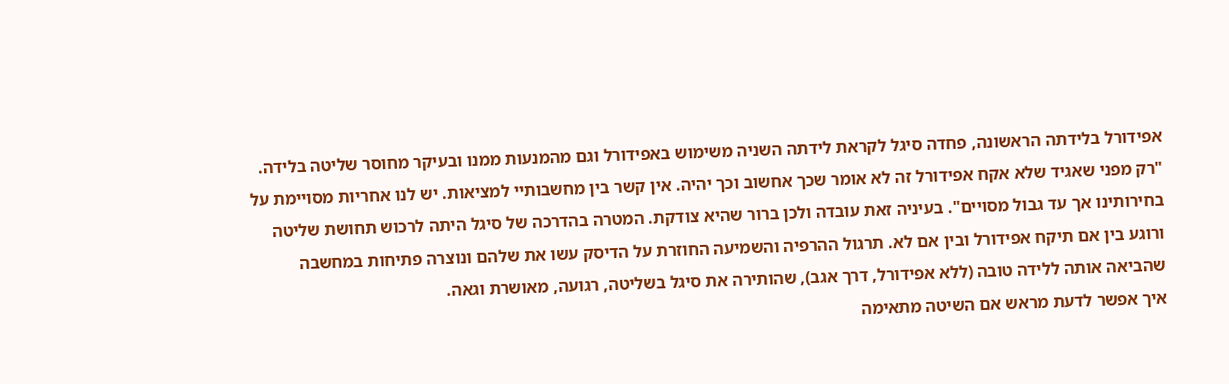אפידורל בלידתה הראשונה, פחדה סיגל לקראת לידתה השניה משימוש באפידורל וגם מהמנעות ממנו ובעיקר מחוסר שליטה בלידה. "רק מפני שאגיד שלא אקח אפידורל זה לא אומר שכך אחשוב וכך יהיה. אין קשר בין מחשבותיי למציאות. יש לנו אחריות מסויימת על בחירותינו אך עד גבול מסויים". בעיניה זאת עובדה ולכן ברור שהיא צודקת. המטרה בהדרכה של סיגל היתה לרכוש תחושת שליטה ורוגע בין אם תיקח אפידורל ובין אם לא. תרגול ההרפיה והשמיעה החוזרת על הדיסק עשו את שלהם ונוצרה פתיחות במחשבה שהביאה אותה ללידה טובה (ללא אפידורל, דרך אגב), שהותירה את סיגל בשליטה, רגועה, מאושרת וגאה.
איך אפשר לדעת מראש אם השיטה מתאימה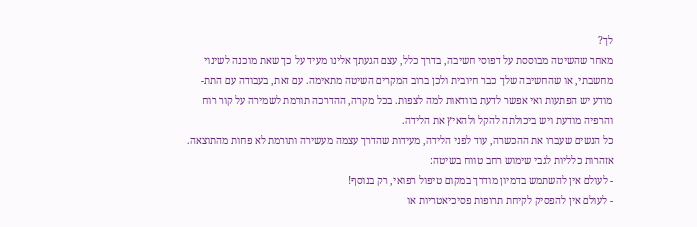לך?
מאחר שהשיטה מבוססת על דפוסי חשיבה, בדרך כלל, עצם הגעתך אלינו מעיד על כך שאת מוכנה לשינוי מחשבתי, או שהחשיבה שלך כבר חיובית ולכן ברוב המקרים השיטה מתאימה. עם זאת, בעבודה עם התת-מודע יש הפתעות ואי אפשר לדעת בוודאות למה לצפות. בכל מקרה, ההדרכה תורמת לשמירה על קור רוח והרפיה מודעת ויש ביכולתה להקל ולהאיץ את הלידה.
כל הנשים שעברו את ההכשרה, עוד לפני הלידה, מעידות שהדרך עצמה מעשירה ותורמת לא פחות מהתוצאה.
אזהרות כלליות לגבי שימוש רחב טווח בשיטה:
- לעולם אין להשתמש בדמיון מודרך במקום טיפול רפואי, רק בנוסף!
- לעולם אין להפסיק לקיחת תרופות פסיכיאטריות או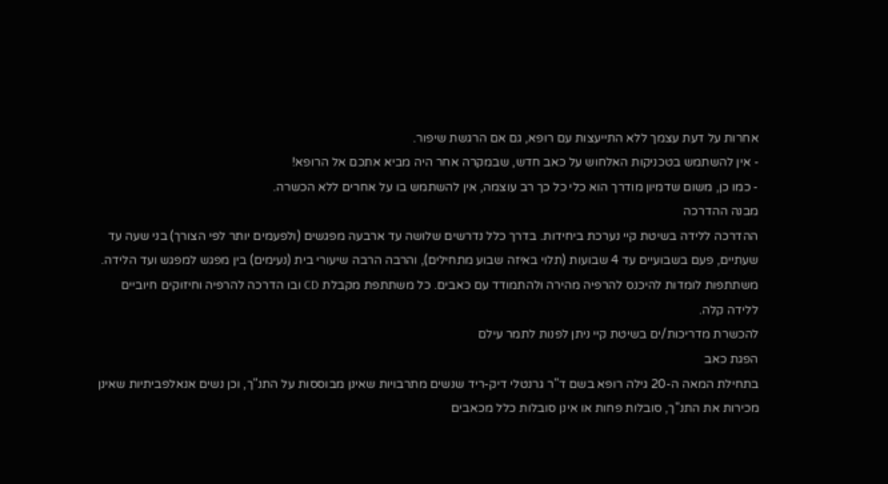אחרות על דעת עצמך ללא התייעצות עם רופא, גם אם הרגשת שיפור.
- אין להשתמש בטכניקות האלחוש על כאב חדש, שבמקרה אחר היה מביא אתכם אל הרופא!
- כמו כן, משום שדמיון מודרך הוא כלי כל כך רב עוצמה, אין להשתמש בו על אחרים ללא הכשרה.
מבנה ההדרכה
ההדרכה ללידה בשיטת קיי נערכת ביחידות. בדרך כלל נדרשים שלושה עד ארבעה מפגשים (ולפעמים יותר לפי הצורך) בני שעה עד שעתיים, פעם בשבועיים עד 4 שבועות (תלוי באיזה שבוע מתחילים), והרבה הרבה שיעורי בית (נעימים) בין מפגש למפגש ועד הלידה. משתתפות לומדות להיכנס להרפיה מהירה ולהתמודד עם כאבים. כל משתתפת מקבלת CD ובו הדרכה להרפיה וחיזוקים חיוביים ללידה קלה.
להכשרת מדריכות/ים בשיטת קיי ניתן לפנות לתמר עילם
הפגת כאב
בתחילת המאה ה-20 גילה רופא בשם ד"ר גרנטלי דיק-ריד שנשים מתרבויות שאינן מבוססות על התנ"ך, וכן נשים אנאלפביתיות שאינן מכירות את התנ"ך, סובלות פחות או אינן סובלות כלל מכאבים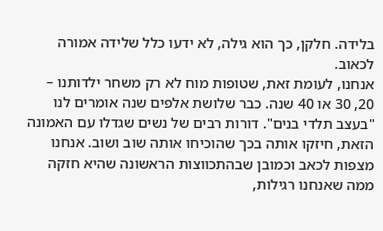בלידה. חלקן, כך הוא גילה, לא ידעו כלל שלידה אמורה לכאוב.
אנחנו, לעומת זאת, שטופות מוח לא רק משחר ילדותנו – 20, 30 או 40 שנה. כבר שלושת אלפים שנה אומרים לנו "בעצב תלדי בנים". דורות רבים של נשים שגדלו עם האמונה הזאת, חיזקו אותה בכך שהוכיחו אותה שוב ושוב. אנחנו מצפות לכאב וכמובן שבהתכווצות הראשונה שהיא חזקה ממה שאנחנו רגילות,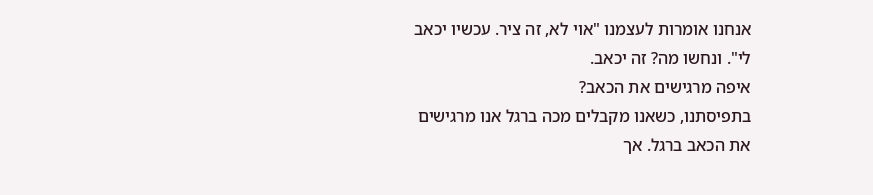אנחנו אומרות לעצמנו "אוי לא, זה ציר. עכשיו יכאב לי". ונחשו מה? זה יכאב.
איפה מרגישים את הכאב?
בתפיסתנו, כשאנו מקבלים מכה ברגל אנו מרגישים את הכאב ברגל. אך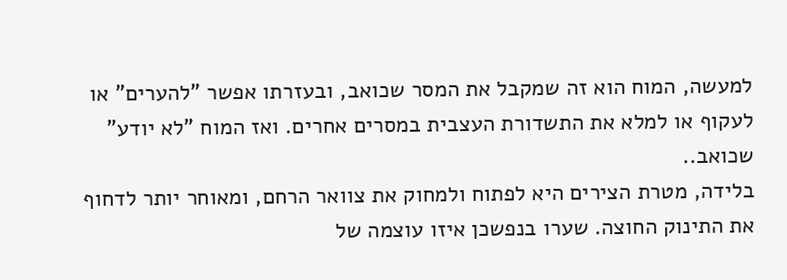למעשה, המוח הוא זה שמקבל את המסר שכואב, ובעזרתו אפשר "להערים" או לעקוף או למלא את התשדורת העצבית במסרים אחרים. ואז המוח "לא יודע" שכואב..
בלידה, מטרת הצירים היא לפתוח ולמחוק את צוואר הרחם, ומאוחר יותר לדחוף את התינוק החוצה. שערו בנפשכן איזו עוצמה של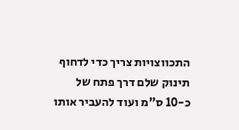התכווצויות צריך כדי לדחוף תינוק שלם דרך פתח של כ-10 ס"מ ועוד להעביר אותו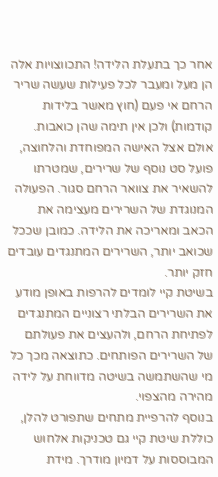אחר כך בתעלת הלידה! התכווצויות אלה הן מעל ומעבר לכל פעילות שעשה שריר הרחם אי פעם (חוץ מאשר בלידות קודמות) ולכן אין תימה שהן כואבות. אולם אצל האישה המפוחדת והלחוצה, פועל סט נוסף של שרירים, שמטרתו להשאיר את צוואר הרחם סגור. הפעולה המנוגדת של השרירים מעצימה את הכאב ומאריכה את הלידה. כמובן שככל שכואב יותר, השרירים המתנגדים עובדים חזק יותר.
בשיטת קיי לומדים להרפות באופן מודע את השרירים הבלתי רצוניים המתנגדים לפתיחת הרחם, ולהעצים את פעולתם של השרירים הפותחים. כתוצאה מכך כל מי שהשתמשה בשיטה מדווחת על לידה מהירה מהצפוי.
בנוסף להרפיית מתחים שתפורט להלן, כוללת שיטת קיי גם טכניקות אלחוש המבוססות על דמיון מודרך. מידת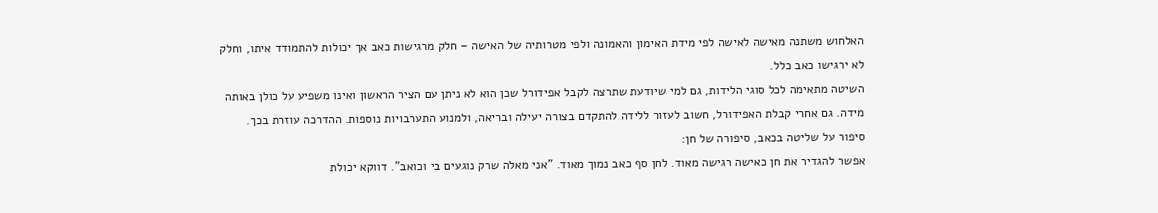האלחוש משתנה מאישה לאישה לפי מידת האימון והאמונה ולפי מטרותיה של האישה – חלק מרגישות כאב אך יכולות להתמודד איתו, וחלק לא ירגישו כאב כלל.
השיטה מתאימה לכל סוגי הלידות, גם למי שיודעת שתרצה לקבל אפידורל שכן הוא לא ניתן עם הציר הראשון ואינו משפיע על כולן באותה מידה. גם אחרי קבלת האפידורל, חשוב לעזור ללידה להתקדם בצורה יעילה ובריאה, ולמנוע התערבויות נוספות. ההדרכה עוזרת בכך.
סיפור על שליטה בכאב, סיפורה של חן:
אפשר להגדיר את חן כאישה רגישה מאוד. לחן סף כאב נמוך מאוד. "אני מאלה שרק נוגעים בי וכואב". דווקא יכולת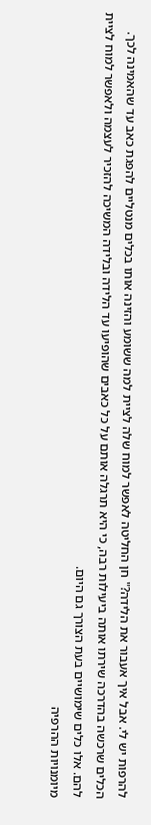להרפות יש לי. אבל איך אעבור את הלידה?" חן החליטה לאפשר למוח שלה לציית למה ששומע והזינה אותו בכלים מנטליים להפגת כאב עד שהאמינה לכך. הכלים שרכשה בהדרכה שירתו אותה ביעילות רבה, כי היא תרגלה אותם על כל כאבים שהופיעו עד הלידה ובלידה המשיכה להזכיר לעצמה ולאפשר למוח לציית להם. אלו כלים שימושיים בעת הצורך גם היום.
מיומנויות ההרפיה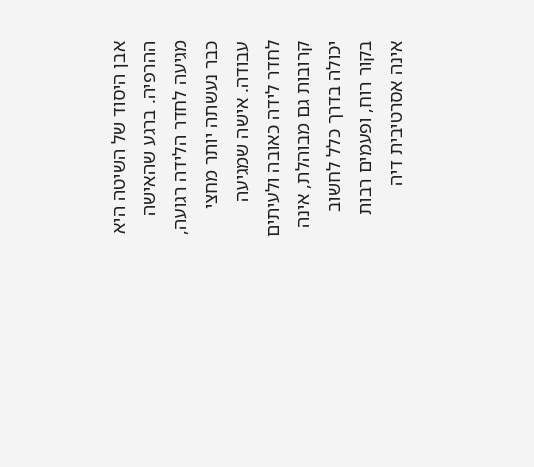אבן היסוד של השיטה היא ההרפיה. ברגע שהאישה מגיעה לחדר הלידה רגועה, כבר נעשתה יותר מחצי עבודה. אישה שמגיעה לחדר לידה כאובה ולעיתים קרובות גם מבוהלת, אינה יכולה בדרך כלל לחשוב בקור רוח, ופעמים רבות אינה אסרטיבית דיה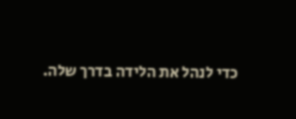כדי לנהל את הלידה בדרך שלה.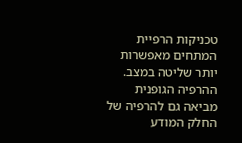טכניקות הרפיית המתחים מאפשרות יותר שליטה במצב.
ההרפיה הגופנית מביאה גם להרפיה של החלק המודע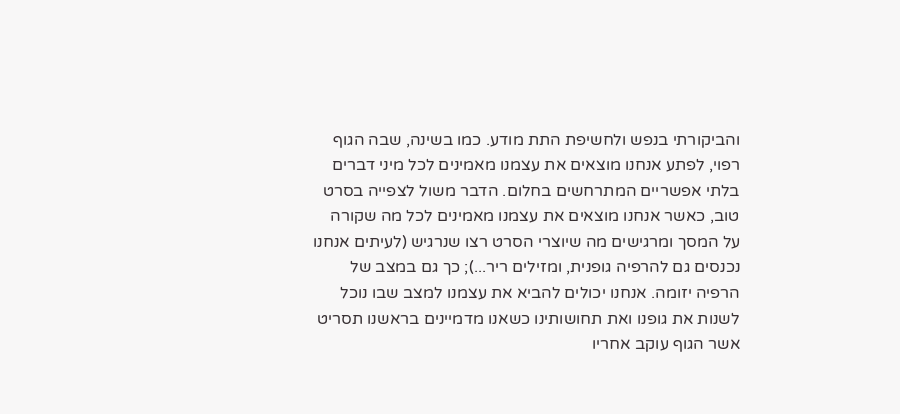והביקורתי בנפש ולחשיפת התת מודע. כמו בשינה, שבה הגוף רפוי, לפתע אנחנו מוצאים את עצמנו מאמינים לכל מיני דברים בלתי אפשריים המתרחשים בחלום. הדבר משול לצפייה בסרט טוב, כאשר אנחנו מוצאים את עצמנו מאמינים לכל מה שקורה על המסך ומרגישים מה שיוצרי הסרט רצו שנרגיש (לעיתים אנחנו נכנסים גם להרפיה גופנית, ומזילים ריר...); כך גם במצב של הרפיה יזומה. אנחנו יכולים להביא את עצמנו למצב שבו נוכל לשנות את גופנו ואת תחושותינו כשאנו מדמיינים בראשנו תסריט אשר הגוף עוקב אחריו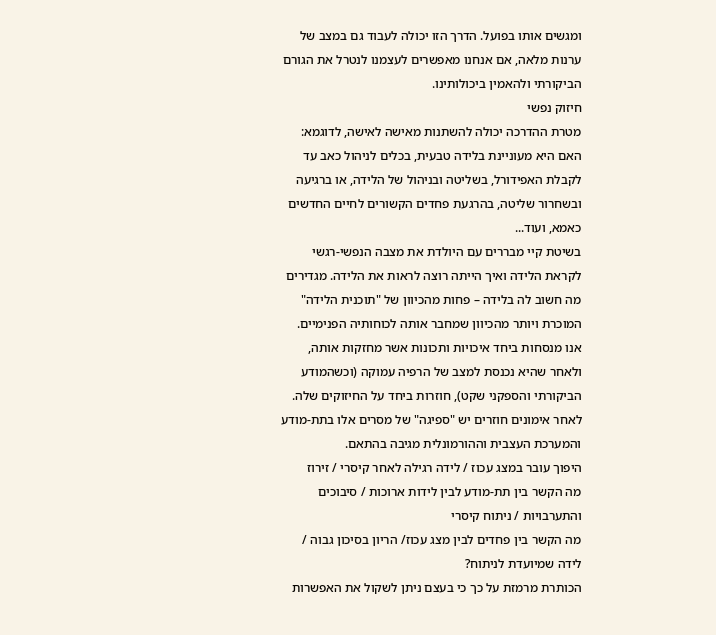ומגשים אותו בפועל. הדרך הזו יכולה לעבוד גם במצב של ערנות מלאה, אם אנחנו מאפשרים לעצמנו לנטרל את הגורם הביקורתי ולהאמין ביכולותינו.
חיזוק נפשי
מטרת ההדרכה יכולה להשתנות מאישה לאישה, לדוגמא: האם היא מעוניינת בלידה טבעית, בכלים לניהול כאב עד לקבלת האפידורל, בשליטה ובניהול של הלידה, או ברגיעה ובשחרור שליטה, בהרגעת פחדים הקשורים לחיים החדשים כאמא, ועוד...
בשיטת קיי מבררים עם היולדת את מצבה הנפשי-רגשי לקראת הלידה ואיך הייתה רוצה לראות את הלידה. מגדירים מה חשוב לה בלידה – פחות מהכיוון של "תוכנית הלידה" המוכרת ויותר מהכיוון שמחבר אותה לכוחותיה הפנימיים.
אנו מנסחות ביחד איכויות ותכונות אשר מחזקות אותה, ולאחר שהיא נכנסת למצב של הרפיה עמוקה (וכשהמודע הביקורתי והספקני שקט), חוזרות ביחד על החיזוקים שלה. לאחר אימונים חוזרים יש "ספיגה" של מסרים אלו בתת-מודע והמערכת העצבית וההורמונלית מגיבה בהתאם.
היפוך עובר במצג עכוז / לידה רגילה לאחר קיסרי / זירוז
מה הקשר בין תת-מודע לבין לידות ארוכות / סיבוכים והתערבויות / ניתוח קיסרי
מה הקשר בין פחדים לבין מצג עכוז/ הריון בסיכון גבוה / לידה שמיועדת לניתוח?
הכותרת מרמזת על כך כי בעצם ניתן לשקול את האפשרות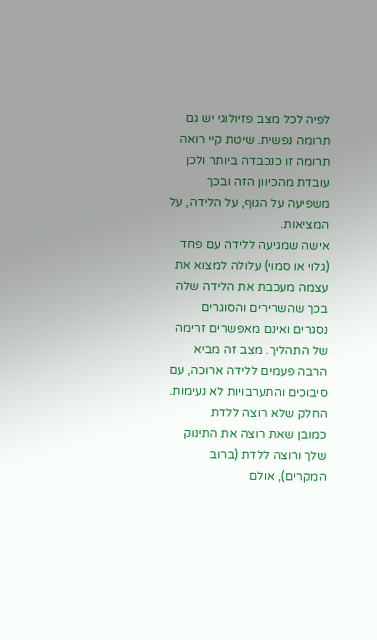לפיה לכל מצב פזיולוגי יש גם תרומה נפשית. שיטת קיי רואה תרומה זו כנכבדה ביותר ולכן עובדת מהכיוון הזה ובכך משפיעה על הגוף, על הלידה, על המציאות.
אישה שמגיעה ללידה עם פחד (גלוי או סמוי) עלולה למצוא את עצמה מעכבת את הלידה שלה בכך שהשרירים והסוגרים נסגרים ואינם מאפשרים זרימה של התהליך. מצב זה מביא הרבה פעמים ללידה ארוכה, עם סיבוכים והתערבויות לא נעימות.
החלק שלא רוצה ללדת
כמובן שאת רוצה את התינוק שלך ורוצה ללדת (ברוב המקרים), אולם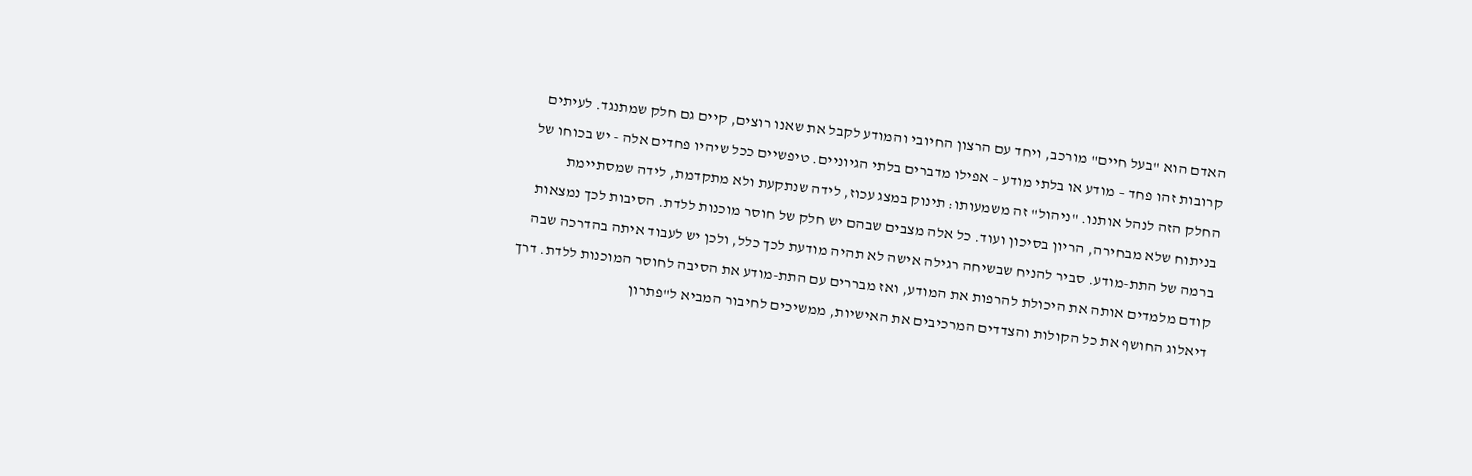האדם הוא "בעל חיים" מורכב, ויחד עם הרצון החיובי והמודע לקבל את שאנו רוצים, קיים גם חלק שמתנגד. לעיתים קרובות זהו פחד – מודע או בלתי מודע – אפילו מדברים בלתי הגיוניים. טיפשיים ככל שיהיו פחדים אלה - יש בכוחו של החלק הזה לנהל אותנו. "ניהול" זה משמעותו: תינוק במצג עכוז, לידה שנתקעת ולא מתקדמת, לידה שמסתיימת בניתוח שלא מבחירה, הריון בסיכון ועוד. כל אלה מצבים שבהם יש חלק של חוסר מוכנות ללדת. הסיבות לכך נמצאות ברמה של התת-מודע. סביר להניח שבשיחה רגילה אישה לא תהיה מודעת לכך כלל, ולכן יש לעבוד איתה בהדרכה שבה קודם מלמדים אותה את היכולת להרפות את המודע, ואז מבררים עם התת-מודע את הסיבה לחוסר המוכנות ללדת. דרך דיאלוג החושף את כל הקולות והצדדים המרכיבים את האישיות, ממשיכים לחיבור המביא ל"פתרון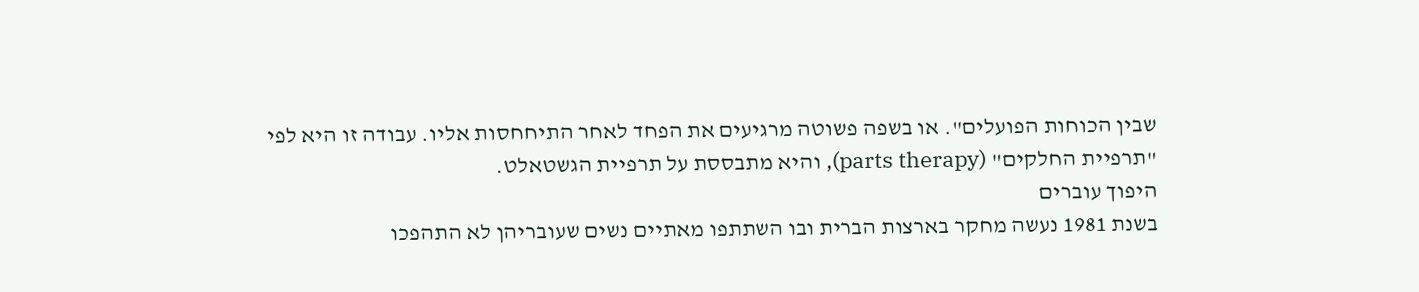שבין הכוחות הפועלים". או בשפה פשוטה מרגיעים את הפחד לאחר התיחחסות אליו. עבודה זו היא לפי "תרפיית החלקים" (parts therapy), והיא מתבססת על תרפיית הגשטאלט.
היפוך עוברים
בשנת 1981 נעשה מחקר בארצות הברית ובו השתתפו מאתיים נשים שעובריהן לא התהפכו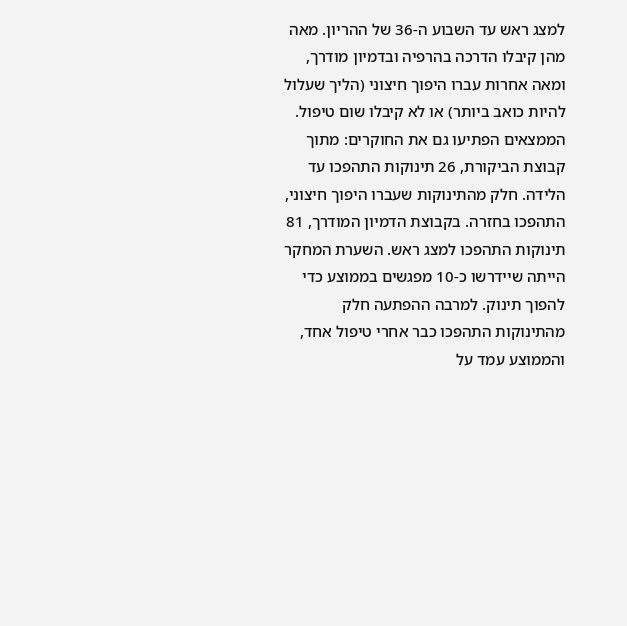למצג ראש עד השבוע ה-36 של ההריון. מאה מהן קיבלו הדרכה בהרפיה ובדמיון מודרך, ומאה אחרות עברו היפוך חיצוני (הליך שעלול להיות כואב ביותר) או לא קיבלו שום טיפול. הממצאים הפתיעו גם את החוקרים: מתוך קבוצת הביקורת, 26 תינוקות התהפכו עד הלידה. חלק מהתינוקות שעברו היפוך חיצוני, התהפכו בחזרה. בקבוצת הדמיון המודרך, 81 תינוקות התהפכו למצג ראש. השערת המחקר הייתה שיידרשו כ-10 מפגשים בממוצע כדי להפוך תינוק. למרבה ההפתעה חלק מהתינוקות התהפכו כבר אחרי טיפול אחד, והממוצע עמד על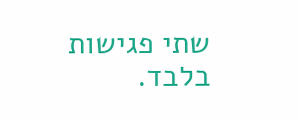שתי פגישות בלבד.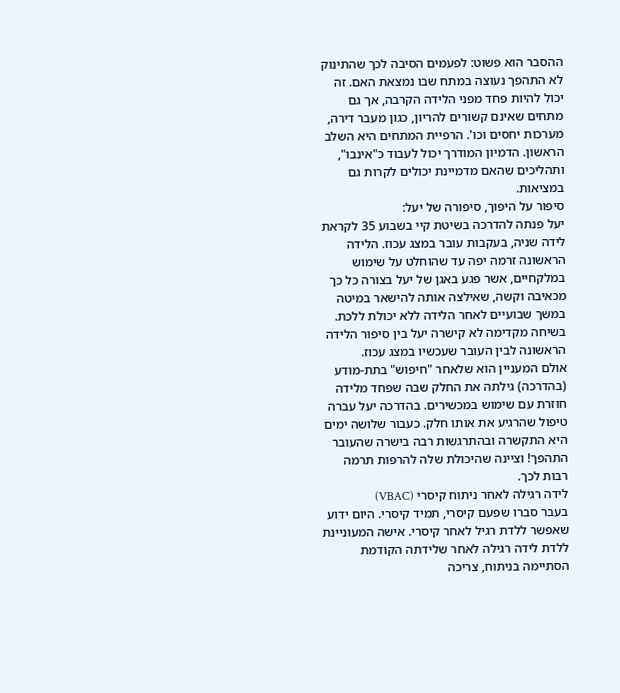ההסבר הוא פשוט: לפעמים הסיבה לכך שהתינוק לא התהפך נעוצה במתח שבו נמצאת האם. זה יכול להיות פחד מפני הלידה הקרבה, אך גם מתחים שאינם קשורים להריון, כגון מעבר דירה, מערכות יחסים וכו'. הרפיית המתחים היא השלב הראשון. הדמיון המודרך יכול לעבוד כ"אינבו", ותהליכים שהאם מדמיינת יכולים לקרות גם במציאות.
סיפור על היפוך, סיפורה של יעל:
יעל פנתה להדרכה בשיטת קיי בשבוע 35 לקראת לידה שניה, בעקבות עובר במצג עכוז. הלידה הראשונה זרמה יפה עד שהוחלט על שימוש במלקחיים, אשר פגע באגן של יעל בצורה כל כך מכאיבה וקשה, שאילצה אותה להישאר במיטה במשך שבועיים לאחר הלידה ללא יכולת ללכת. בשיחה מקדימה לא קישרה יעל בין סיפור הלידה הראשונה לבין העובר שעכשיו במצג עכוז.
אולם המעניין הוא שלאחר "חיפוש" בתת-מודע (בהדרכה) גילתה את החלק שבה שפחד מלידה חוזרת עם שימוש במכשירים. בהדרכה יעל עברה טיפול שהרגיע את אותו חלק. כעבור שלושה ימים היא התקשרה ובהתרגשות רבה בישרה שהעובר התהפך! וציינה שהיכולת שלה להרפות תרמה רבות לכך.
לידה רגילה לאחר ניתוח קיסרי (VBAC)
בעבר סברו שפעם קיסרי, תמיד קיסרי. היום ידוע שאפשר ללדת רגיל לאחר קיסרי. אישה המעוניינת ללדת לידה רגילה לאחר שלידתה הקודמת הסתיימה בניתוח, צריכה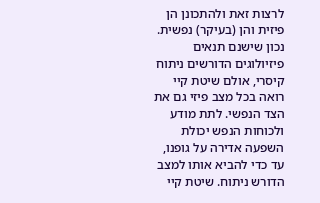לרצות זאת ולהתכונן הן פיזית והן (בעיקר) נפשית. נכון שישנם תנאים פיזיולוגים הדורשים ניתוח קיסרי, אולם שיטת קיי רואה בכל מצב פיזי גם את הצד הנפשי. לתת מודע ולכוחות הנפש יכולת השפעה אדירה על גופנו, עד כדי להביא אותו למצב הדורש ניתוח. שיטת קיי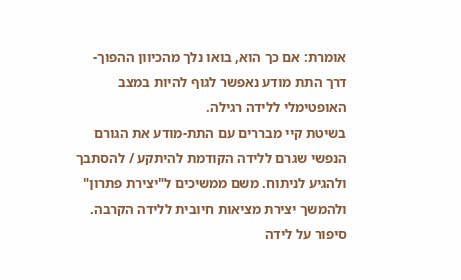אומרת: אם כך הוא, בואו נלך מהכיוון ההפוך- דרך התת מודע נאפשר לגוף להיות במצב האופטימלי ללידה רגילה.
בשיטת קיי מבררים עם התת-מודע את הגורם הנפשי שגרם ללידה הקודמת להיתקע / להסתבך ולהגיע לניתוח. משם ממשיכים ל"יצירת פתרון" ולהמשך יצירת מציאות חיובית ללידה הקרבה.
סיפור על לידה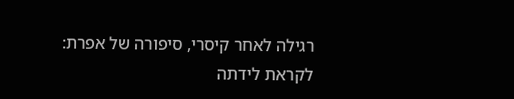רגילה לאחר קיסרי, סיפורה של אפרת:
לקראת לידתה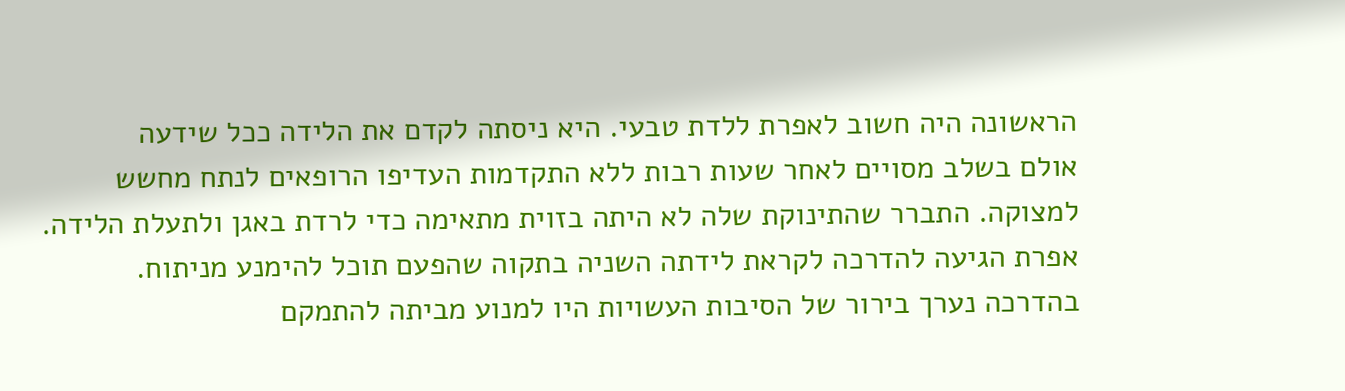הראשונה היה חשוב לאפרת ללדת טבעי. היא ניסתה לקדם את הלידה ככל שידעה
אולם בשלב מסויים לאחר שעות רבות ללא התקדמות העדיפו הרופאים לנתח מחשש למצוקה. התברר שהתינוקת שלה לא היתה בזוית מתאימה כדי לרדת באגן ולתעלת הלידה. אפרת הגיעה להדרכה לקראת לידתה השניה בתקוה שהפעם תוכל להימנע מניתוח. בהדרכה נערך בירור של הסיבות העשויות היו למנוע מביתה להתמקם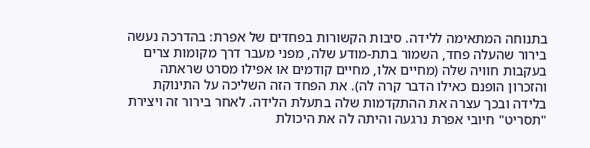בתנוחה המתאימה ללידה. סיבות הקשורות בפחדים של אפרת: בהדרכה נעשה בירור שהעלה פחד, השמור בתת-מודע שלה, מפני מעבר דרך מקומות צרים בעקבות חוויה שלה (מחיים אלו, מחיים קודמים או אפילו מסרט שראתה והזכרון הופנם כאילו הדבר קרה לה). את הפחד הזה השליכה על התינוקת בלידה ובכך עצרה את ההתקדמות שלה בתעלת הלידה. לאחר בירור זה ויצירת "תסריט" חיובי אפרת נרגעה והיתה לה את היכולת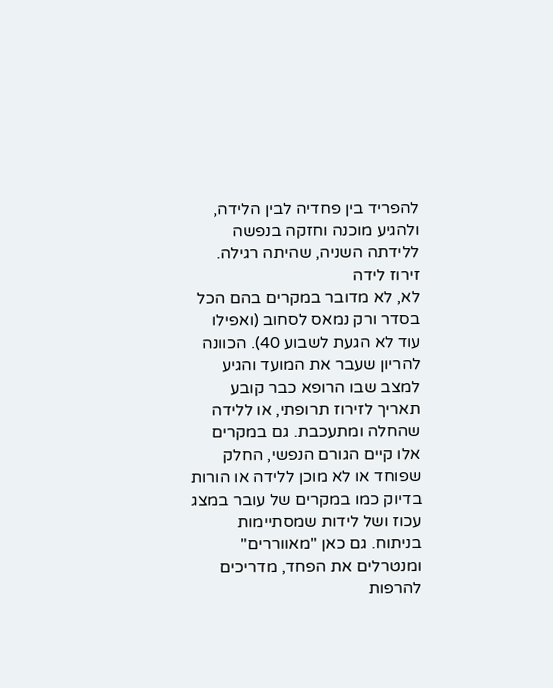להפריד בין פחדיה לבין הלידה, ולהגיע מוכנה וחזקה בנפשה ללידתה השניה, שהיתה רגילה.
זירוז לידה
לא, לא מדובר במקרים בהם הכל בסדר ורק נמאס לסחוב (ואפילו עוד לא הגעת לשבוע 40). הכוונה להריון שעבר את המועד והגיע למצב שבו הרופא כבר קובע תאריך לזירוז תרופתי, או ללידה שהחלה ומתעכבת. גם במקרים אלו קיים הגורם הנפשי, החלק שפוחד או לא מוכן ללידה או הורות בדיוק כמו במקרים של עובר במצג עכוז ושל לידות שמסתיימות בניתוח. גם כאן "מאווררים" ומנטרלים את הפחד, מדריכים להרפות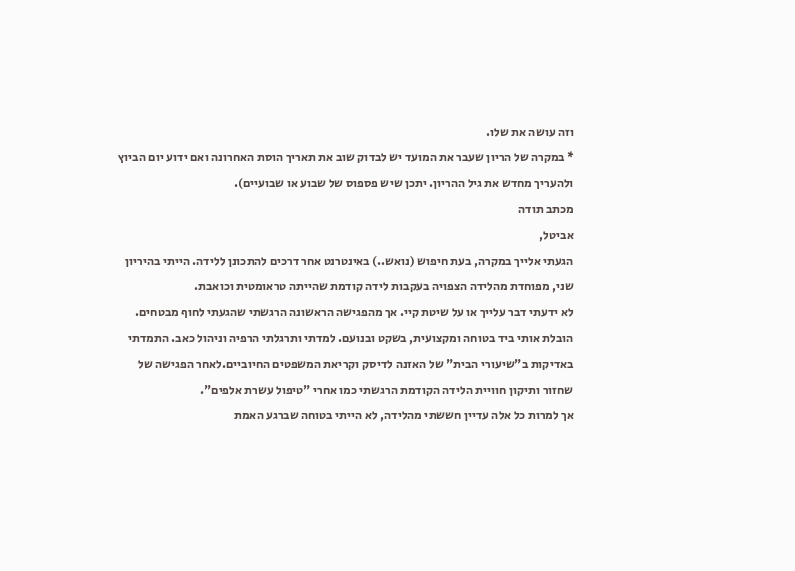וזה עושה את שלו.
* במקרה של הריון שעבר את המועד יש לבדוק שוב את תאריך הוסת האחרונה ואם ידוע יום הביוץ ולהעריך מחדש את גיל ההריון. יתכן שיש פספוס של שבוע או שבועיים).
מכתב תודה
אביטל,
הגעתי אלייך במקרה, בעת חיפוש (נואש..) באינטרנט אחר דרכים להתכונן ללידה. הייתי בהיריון שני, מפוחדת מהלידה הצפויה בעקבות לידה קודמת שהייתה טראומטית וכואבת.
לא ידעתי דבר עלייך או על שיטת קיי. אך מהפגישה הראשונה הרגשתי שהגעתי לחוף מבטחים. הובלת אותי ביד בטוחה ומקצועית, בשקט ובנועם. למדתי ותרגלתי הרפיה וניהול כאב. התמדתי באדיקות ב"שיעורי הבית" של האזנה לדיסק וקריאת המשפטים החיוביים.לאחר הפגישה של שחזור ותיקון חוויית הלידה הקודמת הרגשתי כמו אחרי "טיפול עשרת אלפים".
אך למרות כל אלה עדיין חששתי מהלידה, לא הייתי בטוחה שברגע האמת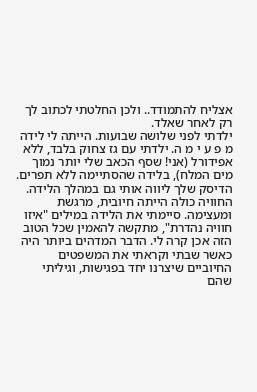אצליח להתמודד.. ולכן החלטתי לכתוב לך רק לאחר שאלד.
ילדתי לפני שלושה שבועות. הייתה לי לידה מ פ ע י מ ה. ילדתי עם גז צחוק בלבד, ללא אפידורל (אני! שסף הכאב שלי יותר נמוך מים המלח), בלידה שהסתיימה ללא תפרים. הדיסק שלך ליווה אותי גם במהלך הלידה. החוויה כולה הייתה חיובית, מרגשת ומעצימה. סיימתי את הלידה במילים "איזו חוויה נהדרת", מתקשה להאמין שכל הטוב הזה אכן קרה לי. הדבר המדהים ביותר היה כאשר שבתי וקראתי את המשפטים החיוביים שיצרנו יחד בפגישות, וגיליתי שהם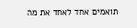תואמים אחד לאחד את מה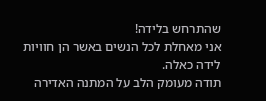שהתרחש בלידה!
אני מאחלת לכל הנשים באשר הן חוויות לידה כאלה.
תודה מעומק הלב על המתנה האדירה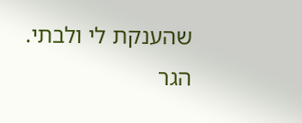שהענקת לי ולבתי.
הגר